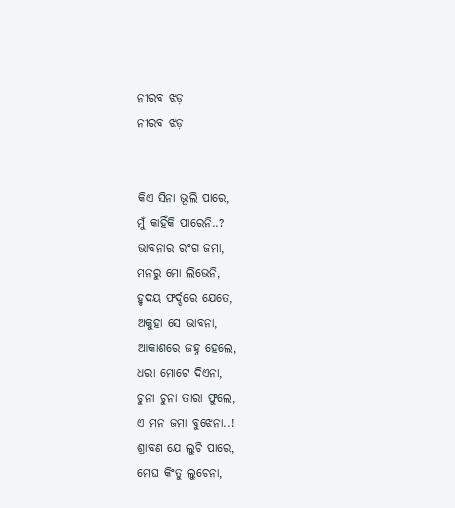ନୀରବ ଝଡ଼
ନୀରବ ଝଡ଼


କିଏ ସିନା ଭୂଲି ପାରେ,
ମୁଁ କାହିଁକି ପାରେନି..?
ଭାବନାର ରଂଗ ଜମା,
ମନରୁ ମୋ ଲିଭେନି,
ହୃଦୟ ଫର୍ଦ୍ଦରେ ଯେତେ,
ଅକୁହା ସେ ଭାବନା,
ଆକାଶରେ ଜହ୍ନ ହେଲେ,
ଧରା ମୋଟେ ଦିଏନା,
ଚୁନା ଚୁନା ତାରା ଫୁଲେ,
ଏ ମନ ଜମା ବୁଝେନା..!
ଶ୍ରାବଣ ଯେ ଲୁଚି ପାରେ,
ମେଘ କିଂତୁ ଲୁଚେନା,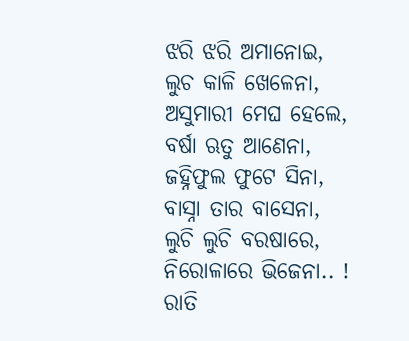ଝରି ଝରି ଅମାନୋଇ,
ଲୁଚ କାଳି ଖେଳେନା,
ଅସୁମାରୀ ମେଘ ହେଲେ,
ବର୍ଷା ଋତୁ ଆଣେନା,
ଜହ୍ନିଫୁଲ ଫୁଟେ ସିନା,
ବାସ୍ନା ତାର ବାସେନା,
ଲୁଚି ଲୁଚି ବରଷାରେ,
ନିରୋଳାରେ ଭିଜେନା.. !
ରାତି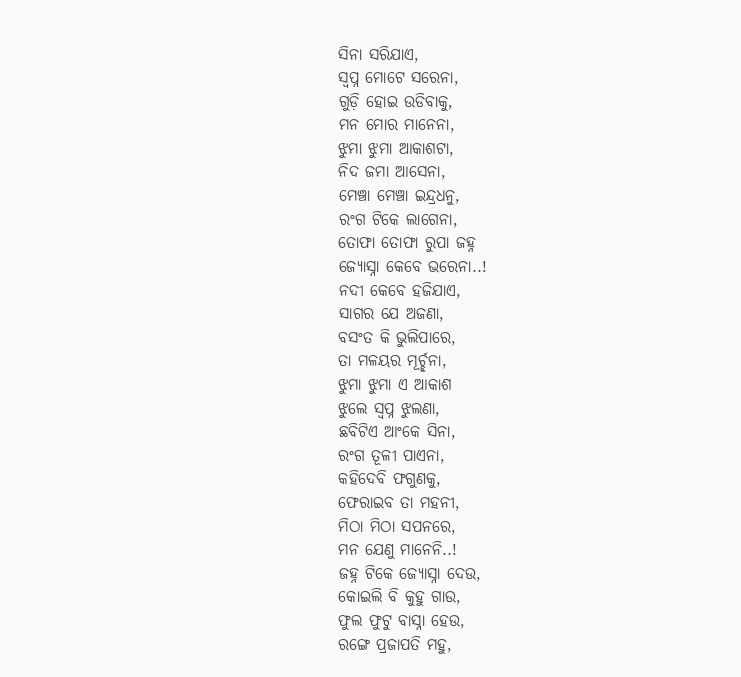ସିନା ସରିଯାଏ,
ସ୍ବପ୍ନ ମୋଟେ ସରେନା,
ଗୁଡ଼ି ହୋଇ ଉଡିବାକୁ,
ମନ ମୋର ମାନେନା,
ଝୁମା ଝୁମା ଆକାଶଟା,
ନିଦ ଜମା ଆସେନା,
ମେଞ୍ଚା ମେଞ୍ଚା ଇନ୍ଦ୍ରଧନୁ,
ରଂଗ ଟିକେ ଲାଗେନା,
ତୋଫା ତୋଫା ରୁପା ଜହ୍ନ
ଜ୍ୟୋସ୍ନା କେବେ ଭରେନା..!
ନଦୀ କେବେ ହଜିଯାଏ,
ସାଗର ଯେ ଅଜଣା,
ବସଂତ କି ଭୁଲିପାରେ,
ତା ମଳୟର ମୂର୍ଚ୍ଛନା,
ଝୁମା ଝୁମା ଏ ଆକାଶ
ଝୁଲେ ସ୍ବପ୍ନ ଝୁଲଣା,
ଛବିଟିଏ ଆଂକେ ସିନା,
ରଂଗ ତୂଳୀ ପାଏନା,
କହିଦେବି ଫଗୁଣକୁ,
ଫେରାଇବ ତା ମହନୀ,
ମିଠା ମିଠା ସପନରେ,
ମନ ଯେଣୁ ମାନେନି..!
ଜହ୍ନ ଟିକେ ଜ୍ୟୋସ୍ନା ଦେଉ,
କୋଇଲି ବି କୁହୁ ଗାଉ,
ଫୁଲ ଫୁଟୁ ବାସ୍ନା ହେଉ,
ରଙ୍ଗେ ପ୍ରଜାପତି ମହୁ,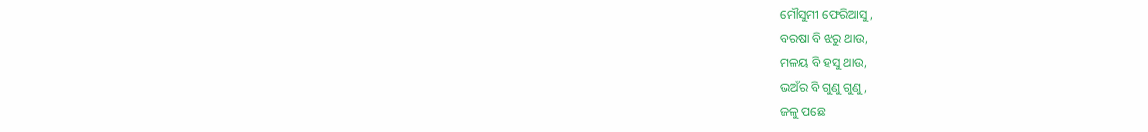ମୌସୁମୀ ଫେରିଆସୁ,
ବରଷା ବି ଝରୁ ଥାଉ,
ମଳୟ ବି ହସୁ ଥାଉ,
ଭଅଁର ବି ଗୁଣୁ ଗୁଣୁ,
ଜଳୁ ପଛେ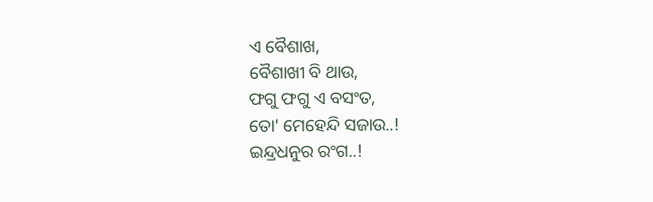ଏ ବୈଶାଖ,
ବୈଶାଖୀ ବି ଥାଉ,
ଫଗୁ ଫଗୁ ଏ ବସଂତ,
ତୋ' ମେହେନ୍ଦି ସଜାଉ..!
ଇନ୍ଦ୍ରଧନୁର ରଂଗ..!